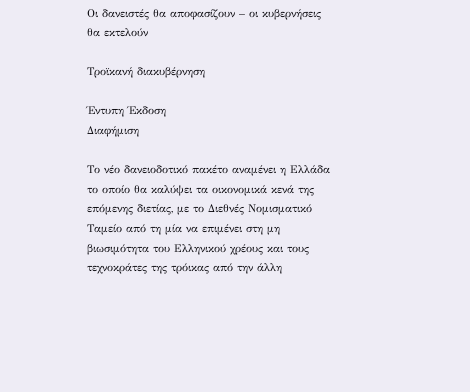Οι δανειστές θα αποφασίζουν – οι κυβερνήσεις θα εκτελούν

Τροϊκανή διακυβέρνηση

Έντυπη Έκδοση
Διαφήμιση

Το νέο δανειοδοτικό πακέτο αναμένει η Ελλάδα το οποίο θα καλύψει τα οικονομικά κενά της επόμενης διετίας, με το Διεθνές Νομισματικό Ταμείο από τη μία να επιμένει στη μη βιωσιμότητα του Ελληνικού χρέους και τους τεχνοκράτες της τρόικας από την άλλη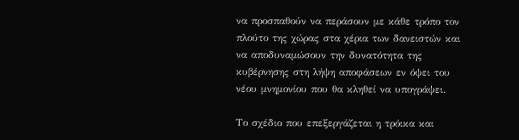να προσπαθούν να περάσουν με κάθε τρόπο τον πλούτο της χώρας στα χέρια των δανειστών και να αποδυναμώσουν την δυνατότητα της κυβέρνησης στη λήψη αποφάσεων εν όψει του νέου μνημονίου που θα κληθεί να υπογράψει.

Το σχέδιο που επεξεργάζεται η τρόικα και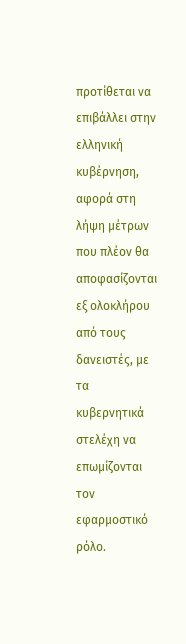προτίθεται να επιβάλλει στην ελληνική κυβέρνηση, αφορά στη λήψη μέτρων που πλέον θα αποφασίζονται εξ ολοκλήρου από τους δανειστές, με τα κυβερνητικά στελέχη να επωμίζονται τον εφαρμοστικό ρόλο.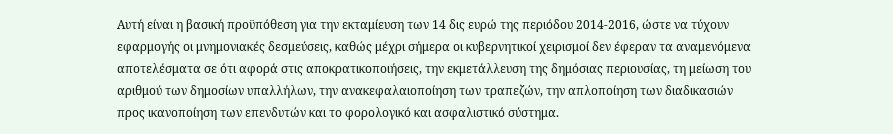Αυτή είναι η βασική προϋπόθεση για την εκταμίευση των 14 δις ευρώ της περιόδου 2014-2016, ώστε να τύχουν εφαρμογής οι μνημονιακές δεσμεύσεις, καθώς μέχρι σήμερα οι κυβερνητικοί χειρισμοί δεν έφεραν τα αναμενόμενα αποτελέσματα σε ότι αφορά στις αποκρατικοποιήσεις, την εκμετάλλευση της δημόσιας περιουσίας, τη μείωση του αριθμού των δημοσίων υπαλλήλων, την ανακεφαλαιοποίηση των τραπεζών, την απλοποίηση των διαδικασιών προς ικανοποίηση των επενδυτών και το φορολογικό και ασφαλιστικό σύστημα.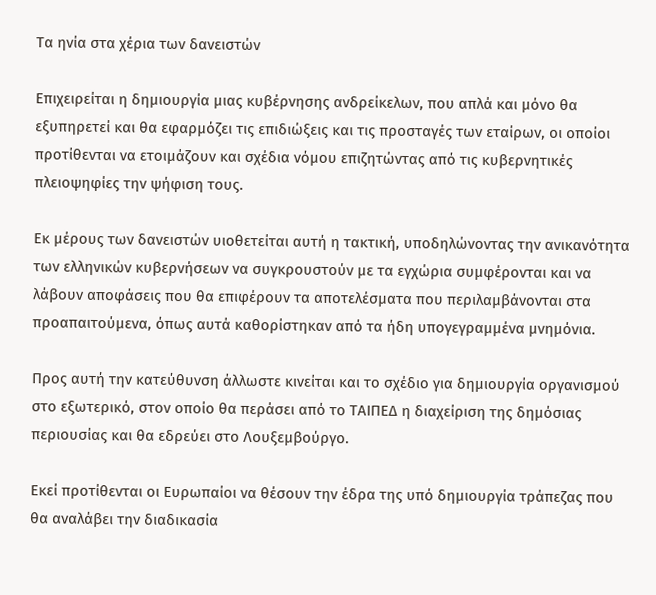Τα ηνία στα χέρια των δανειστών

Επιχειρείται η δημιουργία μιας κυβέρνησης ανδρείκελων, που απλά και μόνο θα εξυπηρετεί και θα εφαρμόζει τις επιδιώξεις και τις προσταγές των εταίρων, οι οποίοι προτίθενται να ετοιμάζουν και σχέδια νόμου επιζητώντας από τις κυβερνητικές πλειοψηφίες την ψήφιση τους.

Εκ μέρους των δανειστών υιοθετείται αυτή η τακτική, υποδηλώνοντας την ανικανότητα των ελληνικών κυβερνήσεων να συγκρουστούν με τα εγχώρια συμφέρονται και να λάβουν αποφάσεις που θα επιφέρουν τα αποτελέσματα που περιλαμβάνονται στα προαπαιτούμενα, όπως αυτά καθορίστηκαν από τα ήδη υπογεγραμμένα μνημόνια.

Προς αυτή την κατεύθυνση άλλωστε κινείται και το σχέδιο για δημιουργία οργανισμού στο εξωτερικό, στον οποίο θα περάσει από το ΤΑΙΠΕΔ η διαχείριση της δημόσιας περιουσίας και θα εδρεύει στο Λουξεμβούργο.

Εκεί προτίθενται οι Ευρωπαίοι να θέσουν την έδρα της υπό δημιουργία τράπεζας που θα αναλάβει την διαδικασία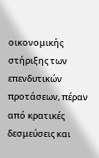οικονομικής στήριξης των επενδυτικών προτάσεων, πέραν από κρατικές δεσμεύσεις και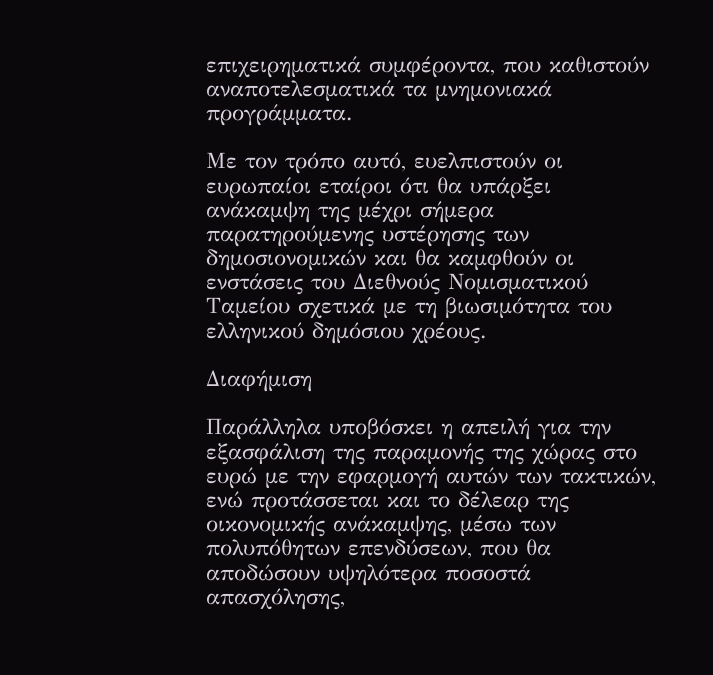επιχειρηματικά συμφέροντα, που καθιστούν αναποτελεσματικά τα μνημονιακά προγράμματα.

Με τον τρόπο αυτό, ευελπιστούν οι ευρωπαίοι εταίροι ότι θα υπάρξει ανάκαμψη της μέχρι σήμερα παρατηρούμενης υστέρησης των δημοσιονομικών και θα καμφθούν οι ενστάσεις του Διεθνούς Νομισματικού Ταμείου σχετικά με τη βιωσιμότητα του ελληνικού δημόσιου χρέους.

Διαφήμιση

Παράλληλα υποβόσκει η απειλή για την εξασφάλιση της παραμονής της χώρας στο ευρώ με την εφαρμογή αυτών των τακτικών, ενώ προτάσσεται και το δέλεαρ της οικονομικής ανάκαμψης, μέσω των πολυπόθητων επενδύσεων, που θα αποδώσουν υψηλότερα ποσοστά απασχόλησης,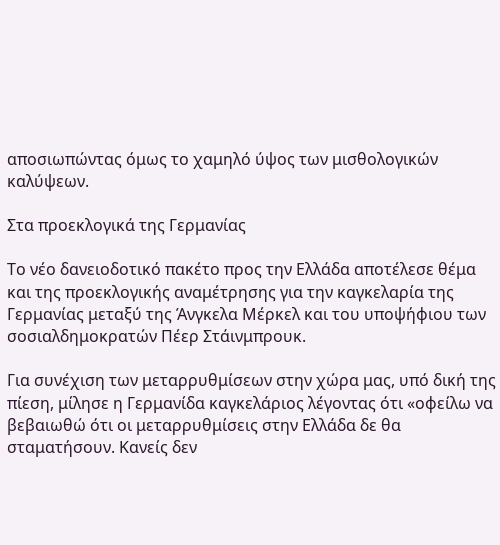αποσιωπώντας όμως το χαμηλό ύψος των μισθολογικών καλύψεων.

Στα προεκλογικά της Γερμανίας

Το νέο δανειοδοτικό πακέτο προς την Ελλάδα αποτέλεσε θέμα και της προεκλογικής αναμέτρησης για την καγκελαρία της Γερμανίας μεταξύ της Άνγκελα Μέρκελ και του υποψήφιου των σοσιαλδημοκρατών Πέερ Στάινμπρουκ.

Για συνέχιση των μεταρρυθμίσεων στην χώρα μας, υπό δική της πίεση, μίλησε η Γερμανίδα καγκελάριος λέγοντας ότι «οφείλω να βεβαιωθώ ότι οι μεταρρυθμίσεις στην Ελλάδα δε θα σταματήσουν. Κανείς δεν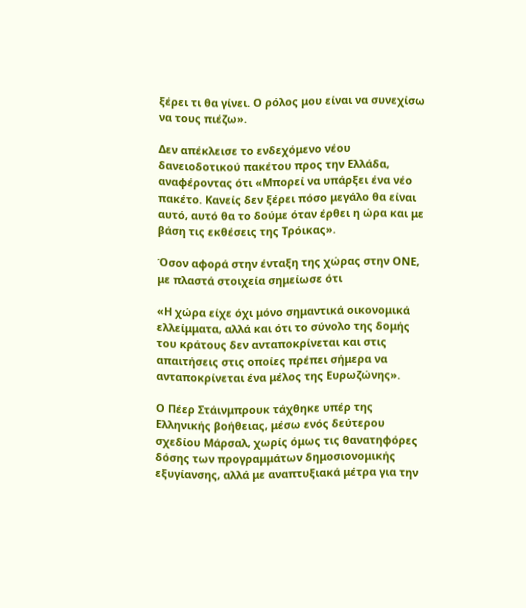ξέρει τι θα γίνει. Ο ρόλος μου είναι να συνεχίσω να τους πιέζω».

Δεν απέκλεισε το ενδεχόμενο νέου δανειοδοτικού πακέτου προς την Ελλάδα, αναφέροντας ότι «Μπορεί να υπάρξει ένα νέο πακέτο. Κανείς δεν ξέρει πόσο μεγάλο θα είναι αυτό, αυτό θα το δούμε όταν έρθει η ώρα και με βάση τις εκθέσεις της Τρόικας».

Όσον αφορά στην ένταξη της χώρας στην ΟΝΕ, με πλαστά στοιχεία σημείωσε ότι

«Η χώρα είχε όχι μόνο σημαντικά οικονομικά ελλείμματα, αλλά και ότι το σύνολο της δομής του κράτους δεν ανταποκρίνεται και στις απαιτήσεις στις οποίες πρέπει σήμερα να ανταποκρίνεται ένα μέλος της Ευρωζώνης».

Ο Πέερ Στάινμπρουκ τάχθηκε υπέρ της Ελληνικής βοήθειας, μέσω ενός δεύτερου σχεδίου Μάρσαλ, χωρίς όμως τις θανατηφόρες δόσης των προγραμμάτων δημοσιονομικής εξυγίανσης, αλλά με αναπτυξιακά μέτρα για την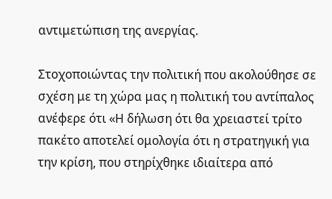αντιμετώπιση της ανεργίας.

Στοχοποιώντας την πολιτική που ακολούθησε σε σχέση με τη χώρα μας η πολιτική του αντίπαλος ανέφερε ότι «Η δήλωση ότι θα χρειαστεί τρίτο πακέτο αποτελεί ομολογία ότι η στρατηγική για την κρίση, που στηρίχθηκε ιδιαίτερα από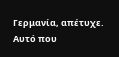Γερμανία, απέτυχε. Αυτό που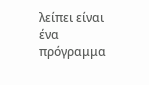λείπει είναι ένα πρόγραμμα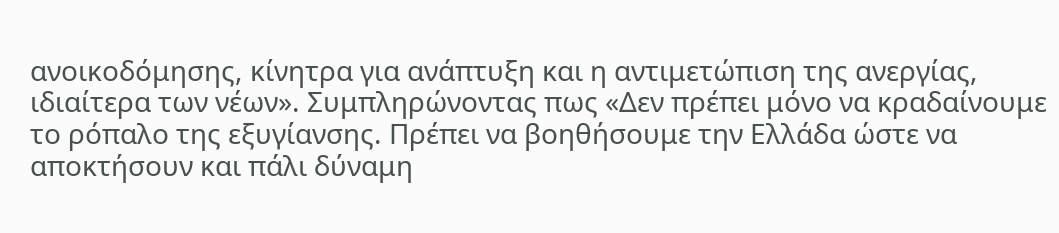ανοικοδόμησης, κίνητρα για ανάπτυξη και η αντιμετώπιση της ανεργίας, ιδιαίτερα των νέων». Συμπληρώνοντας πως «Δεν πρέπει μόνο να κραδαίνουμε το ρόπαλο της εξυγίανσης. Πρέπει να βοηθήσουμε την Ελλάδα ώστε να αποκτήσουν και πάλι δύναμη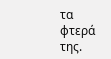τα φτερά της.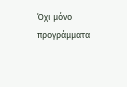Όχι μόνο προγράμματα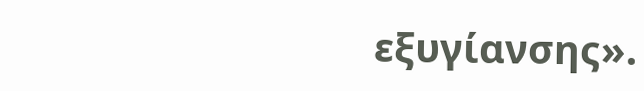εξυγίανσης».